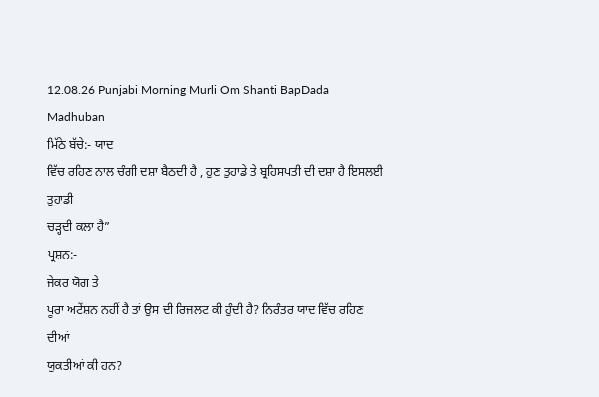12.08.26 Punjabi Morning Murli Om Shanti BapDada Madhuban
ਮਿੱਠੇ ਬੱਚੇ:- ਯਾਦ
ਵਿੱਚ ਰਹਿਣ ਨਾਲ ਚੰਗੀ ਦਸ਼ਾ ਬੈਠਦੀ ਹੈ , ਹੁਣ ਤੁਹਾਡੇ ਤੇ ਬ੍ਰਹਿਸਪਤੀ ਦੀ ਦਸ਼ਾ ਹੈ ਇਸਲਈ ਤੁਹਾਡੀ
ਚੜ੍ਹਦੀ ਕਲਾ ਹੈ”
ਪ੍ਰਸ਼ਨ:-
ਜੇਕਰ ਯੋਗ ਤੇ
ਪੂਰਾ ਅਟੇਂਸ਼ਨ ਨਹੀਂ ਹੈ ਤਾਂ ਉਸ ਦੀ ਰਿਜਲਟ ਕੀ ਹੁੰਦੀ ਹੈ? ਨਿਰੰਤਰ ਯਾਦ ਵਿੱਚ ਰਹਿਣ ਦੀਆਂ
ਯੁਕਤੀਆਂ ਕੀ ਹਨ?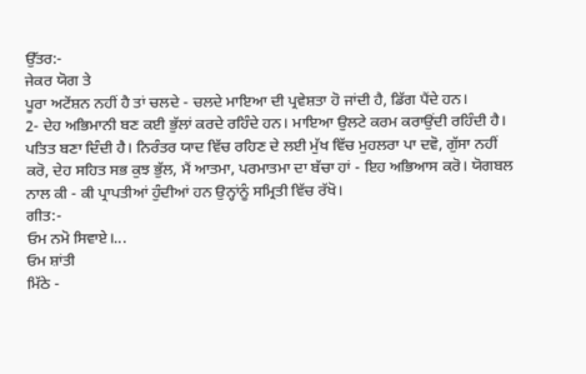ਉੱਤਰ:-
ਜੇਕਰ ਯੋਗ ਤੇ
ਪੂਰਾ ਅਟੇਂਸ਼ਨ ਨਹੀਂ ਹੈ ਤਾਂ ਚਲਦੇ - ਚਲਦੇ ਮਾਇਆ ਦੀ ਪ੍ਰਵੇਸ਼ਤਾ ਹੋ ਜਾਂਦੀ ਹੈ, ਡਿੱਗ ਪੈਂਦੇ ਹਨ।
2- ਦੇਹ ਅਭਿਮਾਨੀ ਬਣ ਕਈ ਭੁੱਲਾਂ ਕਰਦੇ ਰਹਿੰਦੇ ਹਨ। ਮਾਇਆ ਉਲਟੇ ਕਰਮ ਕਰਾਉਂਦੀ ਰਹਿੰਦੀ ਹੈ।
ਪਤਿਤ ਬਣਾ ਦਿੰਦੀ ਹੈ। ਨਿਰੰਤਰ ਯਾਦ ਵਿੱਚ ਰਹਿਣ ਦੇ ਲਈ ਮੁੱਖ ਵਿੱਚ ਮੁਹਲਰਾ ਪਾ ਦਵੋ, ਗੁੱਸਾ ਨਹੀਂ
ਕਰੋ, ਦੇਹ ਸਹਿਤ ਸਭ ਕੁਝ ਭੁੱਲ, ਮੈਂ ਆਤਮਾ, ਪਰਮਾਤਮਾ ਦਾ ਬੱਚਾ ਹਾਂ - ਇਹ ਅਭਿਆਸ ਕਰੋ। ਯੋਗਬਲ
ਨਾਲ ਕੀ - ਕੀ ਪ੍ਰਾਪਤੀਆਂ ਹੁੰਦੀਆਂ ਹਨ ਉਨ੍ਹਾਂਨੂੰ ਸਮ੍ਰਿਤੀ ਵਿੱਚ ਰੱਖੋ।
ਗੀਤ:-
ਓਮ ਨਮੋ ਸਿਵਾਏ।...
ਓਮ ਸ਼ਾਂਤੀ
ਮਿੱਠੇ -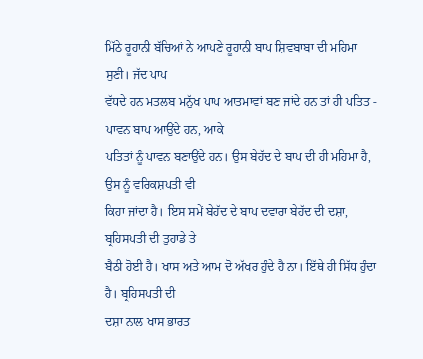ਮਿੱਠੇ ਰੂਹਾਨੀ ਬੱਚਿਆਂ ਨੇ ਆਪਣੇ ਰੂਹਾਨੀ ਬਾਪ ਸ਼ਿਵਬਾਬਾ ਦੀ ਮਹਿਮਾ ਸੁਣੀ। ਜੱਦ ਪਾਪ
ਵੱਧਦੇ ਹਨ ਮਤਲਬ ਮਨੁੱਖ ਪਾਪ ਆਤਮਾਵਾਂ ਬਣ ਜਾਂਦੇ ਹਨ ਤਾਂ ਹੀ ਪਤਿਤ - ਪਾਵਨ ਬਾਪ ਆਉਂਦੇ ਹਨ, ਆਕੇ
ਪਤਿਤਾਂ ਨੂੰ ਪਾਵਨ ਬਣਾਉਂਦੇ ਹਨ। ਉਸ ਬੇਹੱਦ ਦੇ ਬਾਪ ਦੀ ਹੀ ਮਹਿਮਾ ਹੈ, ਉਸ ਨੂੰ ਵਰਿਕਸ਼ਪਤੀ ਵੀ
ਕਿਹਾ ਜਾਂਦਾ ਹੈ। ਇਸ ਸਮੇਂ ਬੇਹੱਦ ਦੇ ਬਾਪ ਦਵਾਰਾ ਬੇਹੱਦ ਦੀ ਦਸ਼ਾ, ਬ੍ਰਹਿਸਪਤੀ ਦੀ ਤੁਹਾਡੇ ਤੇ
ਬੈਠੀ ਹੋਈ ਹੈ। ਖਾਸ ਅਤੇ ਆਮ ਦੋ ਅੱਖਰ ਹੁੰਦੇ ਹੈ ਨਾ। ਇੱਥੇ ਹੀ ਸਿੱਧ ਹੁੰਦਾ ਹੈ। ਬ੍ਰਹਿਸਪਤੀ ਦੀ
ਦਸ਼ਾ ਨਾਲ ਖਾਸ ਭਾਰਤ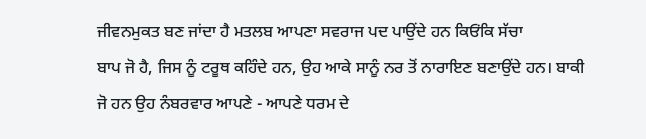ਜੀਵਨਮੁਕਤ ਬਣ ਜਾਂਦਾ ਹੈ ਮਤਲਬ ਆਪਣਾ ਸਵਰਾਜ ਪਦ ਪਾਉਂਦੇ ਹਨ ਕਿਓਂਕਿ ਸੱਚਾ
ਬਾਪ ਜੋ ਹੈ, ਜਿਸ ਨੂੰ ਟਰੂਥ ਕਹਿੰਦੇ ਹਨ, ਉਹ ਆਕੇ ਸਾਨੂੰ ਨਰ ਤੋਂ ਨਾਰਾਇਣ ਬਣਾਉਂਦੇ ਹਨ। ਬਾਕੀ
ਜੋ ਹਨ ਉਹ ਨੰਬਰਵਾਰ ਆਪਣੇ - ਆਪਣੇ ਧਰਮ ਦੇ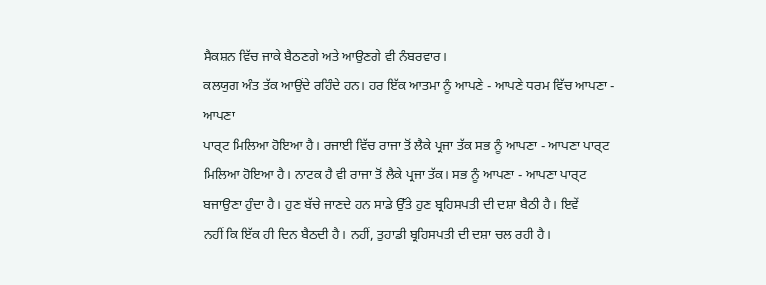ਸੈਕਸ਼ਨ ਵਿੱਚ ਜਾਕੇ ਬੈਠਣਗੇ ਅਤੇ ਆਉਣਗੇ ਵੀ ਨੰਬਰਵਾਰ।
ਕਲਯੁਗ ਅੰਤ ਤੱਕ ਆਉਂਦੇ ਰਹਿੰਦੇ ਹਨ। ਹਰ ਇੱਕ ਆਤਮਾ ਨੂੰ ਆਪਣੇ - ਆਪਣੇ ਧਰਮ ਵਿੱਚ ਆਪਣਾ - ਆਪਣਾ
ਪਾਰ੍ਟ ਮਿਲਿਆ ਹੋਇਆ ਹੈ। ਰਜਾਈ ਵਿੱਚ ਰਾਜਾ ਤੋਂ ਲੈਕੇ ਪ੍ਰਜਾ ਤੱਕ ਸਭ ਨੂੰ ਆਪਣਾ - ਆਪਣਾ ਪਾਰ੍ਟ
ਮਿਲਿਆ ਹੋਇਆ ਹੈ। ਨਾਟਕ ਹੈ ਵੀ ਰਾਜਾ ਤੋਂ ਲੈਕੇ ਪ੍ਰਜਾ ਤੱਕ। ਸਭ ਨੂੰ ਆਪਣਾ - ਆਪਣਾ ਪਾਰ੍ਟ
ਬਜਾਉਣਾ ਹੁੰਦਾ ਹੈ। ਹੁਣ ਬੱਚੇ ਜਾਣਦੇ ਹਨ ਸਾਡੇ ਉੱਤੇ ਹੁਣ ਬ੍ਰਹਿਸਪਤੀ ਦੀ ਦਸ਼ਾ ਬੈਠੀ ਹੈ। ਇਵੇਂ
ਨਹੀਂ ਕਿ ਇੱਕ ਹੀ ਦਿਨ ਬੈਠਦੀ ਹੈ। ਨਹੀਂ, ਤੁਹਾਡੀ ਬ੍ਰਹਿਸਪਤੀ ਦੀ ਦਸ਼ਾ ਚਲ ਰਹੀ ਹੈ।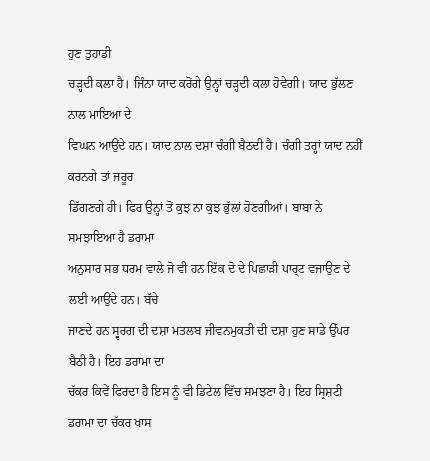ਹੁਣ ਤੁਹਾਡੀ
ਚੜ੍ਹਦੀ ਕਲਾ ਹੈ। ਜਿੰਨਾ ਯਾਦ ਕਰੋਂਗੇ ਉਨ੍ਹਾਂ ਚੜ੍ਹਦੀ ਕਲਾ ਹੋਵੇਗੀ। ਯਾਦ ਭੁੱਲਣ ਨਾਲ ਮਾਇਆ ਦੇ
ਵਿਘਨ ਆਉਂਦੇ ਹਨ। ਯਾਦ ਨਾਲ ਦਸ਼ਾ ਚੰਗੀ ਬੈਠਦੀ ਹੈ। ਚੰਗੀ ਤਰ੍ਹਾਂ ਯਾਦ ਨਹੀਂ ਕਰਨਗੇ ਤਾਂ ਜਰੂਰ
ਡਿੱਗਣਗੇ ਹੀ। ਫਿਰ ਉਨ੍ਹਾਂ ਤੋਂ ਕੁਝ ਨਾ ਕੁਝ ਭੁੱਲਾਂ ਹੋਣਗੀਆਂ। ਬਾਬਾ ਨੇ ਸਮਝਾਇਆ ਹੈ ਡਰਾਮਾ
ਅਨੁਸਾਰ ਸਭ ਧਰਮ ਵਾਲੇ ਜੋ ਵੀ ਹਨ ਇੱਕ ਦੋ ਦੇ ਪਿਛਾੜੀ ਪਾਰ੍ਟ ਵਜਾਉਣ ਦੇ ਲਈ ਆਉਂਦੇ ਹਨ। ਬੱਚੇ
ਜਾਣਦੇ ਹਨ ਸ੍ਵਰਗ ਦੀ ਦਸ਼ਾ ਮਤਲਬ ਜੀਵਨਮੁਕਤੀ ਦੀ ਦਸ਼ਾ ਹੁਣ ਸਾਡੇ ਉੱਪਰ ਬੈਠੀ ਹੈ। ਇਹ ਡਰਾਮਾ ਦਾ
ਚੱਕਰ ਕਿਵੇਂ ਫਿਰਦਾ ਹੈ ਇਸ ਨੂੰ ਵੀ ਡਿਟੇਲ ਵਿੱਚ ਸਮਝਣਾ ਹੈ। ਇਹ ਸ੍ਰਿਸ਼ਟੀ ਡਰਾਮਾ ਦਾ ਚੱਕਰ ਖਾਸ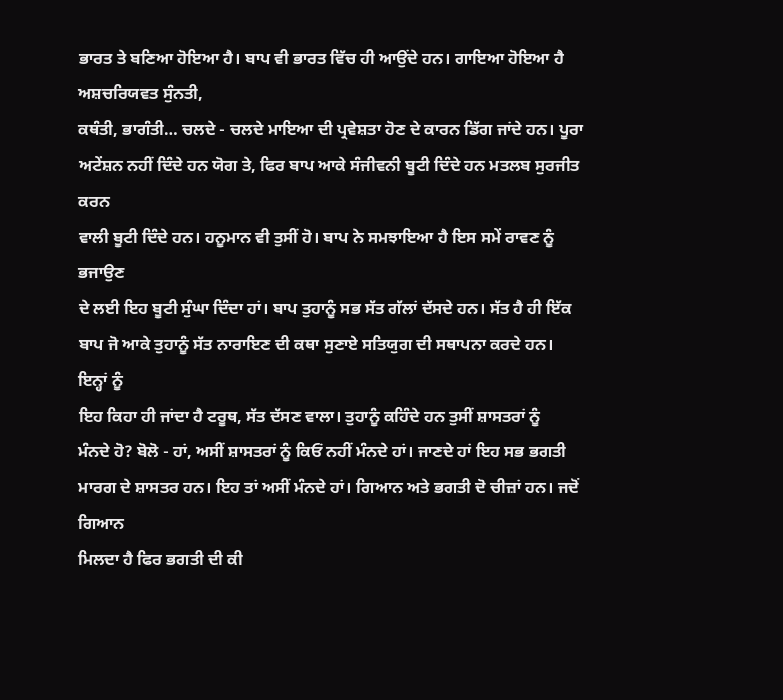ਭਾਰਤ ਤੇ ਬਣਿਆ ਹੋਇਆ ਹੈ। ਬਾਪ ਵੀ ਭਾਰਤ ਵਿੱਚ ਹੀ ਆਉਂਦੇ ਹਨ। ਗਾਇਆ ਹੋਇਆ ਹੈ ਅਸ਼ਚਰਿਯਵਤ ਸੁੰਨਤੀ,
ਕਥੰਤੀ, ਭਾਗੰਤੀ… ਚਲਦੇ - ਚਲਦੇ ਮਾਇਆ ਦੀ ਪ੍ਰਵੇਸ਼ਤਾ ਹੋਣ ਦੇ ਕਾਰਨ ਡਿੱਗ ਜਾਂਦੇ ਹਨ। ਪੂਰਾ
ਅਟੇਂਸ਼ਨ ਨਹੀਂ ਦਿੰਦੇ ਹਨ ਯੋਗ ਤੇ, ਫਿਰ ਬਾਪ ਆਕੇ ਸੰਜੀਵਨੀ ਬੂਟੀ ਦਿੰਦੇ ਹਨ ਮਤਲਬ ਸੁਰਜੀਤ ਕਰਨ
ਵਾਲੀ ਬੂਟੀ ਦਿੰਦੇ ਹਨ। ਹਨੂਮਾਨ ਵੀ ਤੁਸੀਂ ਹੋ। ਬਾਪ ਨੇ ਸਮਝਾਇਆ ਹੈ ਇਸ ਸਮੇਂ ਰਾਵਣ ਨੂੰ ਭਜਾਉਣ
ਦੇ ਲਈ ਇਹ ਬੂਟੀ ਸੁੰਘਾ ਦਿੰਦਾ ਹਾਂ। ਬਾਪ ਤੁਹਾਨੂੰ ਸਭ ਸੱਤ ਗੱਲਾਂ ਦੱਸਦੇ ਹਨ। ਸੱਤ ਹੈ ਹੀ ਇੱਕ
ਬਾਪ ਜੋ ਆਕੇ ਤੁਹਾਨੂੰ ਸੱਤ ਨਾਰਾਇਣ ਦੀ ਕਥਾ ਸੁਣਾਏ ਸਤਿਯੁਗ ਦੀ ਸਥਾਪਨਾ ਕਰਦੇ ਹਨ। ਇਨ੍ਹਾਂ ਨੂੰ
ਇਹ ਕਿਹਾ ਹੀ ਜਾਂਦਾ ਹੈ ਟਰੂਥ, ਸੱਤ ਦੱਸਣ ਵਾਲਾ। ਤੁਹਾਨੂੰ ਕਹਿੰਦੇ ਹਨ ਤੁਸੀਂ ਸ਼ਾਸਤਰਾਂ ਨੂੰ
ਮੰਨਦੇ ਹੋ? ਬੋਲੋ - ਹਾਂ, ਅਸੀਂ ਸ਼ਾਸਤਰਾਂ ਨੂੰ ਕਿਓਂ ਨਹੀਂ ਮੰਨਦੇ ਹਾਂ। ਜਾਣਦੇ ਹਾਂ ਇਹ ਸਭ ਭਗਤੀ
ਮਾਰਗ ਦੇ ਸ਼ਾਸਤਰ ਹਨ। ਇਹ ਤਾਂ ਅਸੀਂ ਮੰਨਦੇ ਹਾਂ। ਗਿਆਨ ਅਤੇ ਭਗਤੀ ਦੋ ਚੀਜ਼ਾਂ ਹਨ। ਜਦੋਂ ਗਿਆਨ
ਮਿਲਦਾ ਹੈ ਫਿਰ ਭਗਤੀ ਦੀ ਕੀ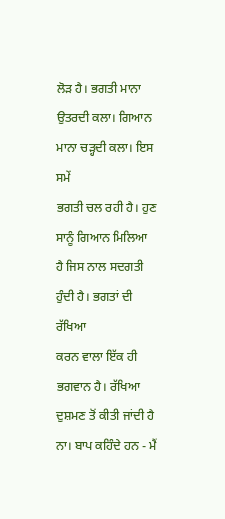ਲੋੜ ਹੈ। ਭਗਤੀ ਮਾਨਾ ਉਤਰਦੀ ਕਲਾ। ਗਿਆਨ ਮਾਨਾ ਚੜ੍ਹਦੀ ਕਲਾ। ਇਸ ਸਮੇਂ
ਭਗਤੀ ਚਲ ਰਹੀ ਹੈ। ਹੁਣ ਸਾਨੂੰ ਗਿਆਨ ਮਿਲਿਆ ਹੈ ਜਿਸ ਨਾਲ ਸਦਗਤੀ ਹੁੰਦੀ ਹੈ। ਭਗਤਾਂ ਦੀ ਰੱਖਿਆ
ਕਰਨ ਵਾਲਾ ਇੱਕ ਹੀ ਭਗਵਾਨ ਹੈ। ਰੱਖਿਆ ਦੁਸ਼ਮਣ ਤੋਂ ਕੀਤੀ ਜਾਂਦੀ ਹੈ ਨਾ। ਬਾਪ ਕਹਿੰਦੇ ਹਨ - ਮੈਂ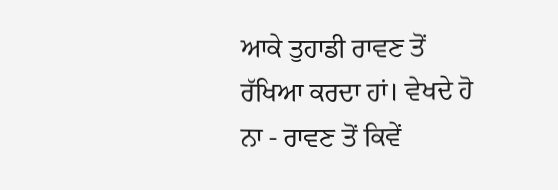ਆਕੇ ਤੁਹਾਡੀ ਰਾਵਣ ਤੋਂ ਰੱਖਿਆ ਕਰਦਾ ਹਾਂ। ਵੇਖਦੇ ਹੋ ਨਾ - ਰਾਵਣ ਤੋਂ ਕਿਵੇਂ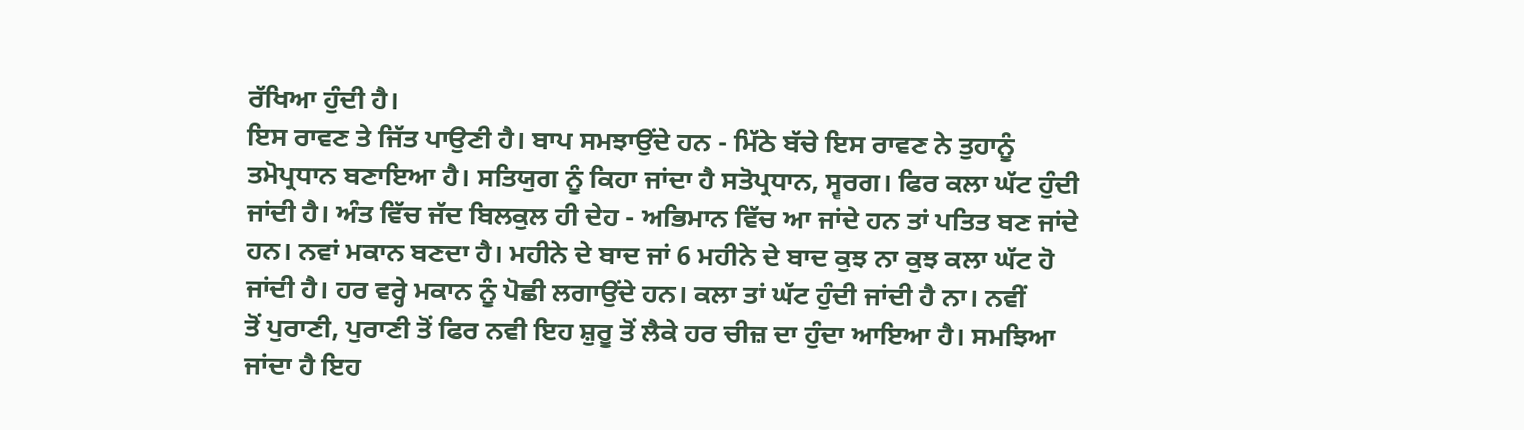ਰੱਖਿਆ ਹੁੰਦੀ ਹੈ।
ਇਸ ਰਾਵਣ ਤੇ ਜਿੱਤ ਪਾਉਣੀ ਹੈ। ਬਾਪ ਸਮਝਾਉਂਦੇ ਹਨ - ਮਿੱਠੇ ਬੱਚੇ ਇਸ ਰਾਵਣ ਨੇ ਤੁਹਾਨੂੰ
ਤਮੋਪ੍ਰਧਾਨ ਬਣਾਇਆ ਹੈ। ਸਤਿਯੁਗ ਨੂੰ ਕਿਹਾ ਜਾਂਦਾ ਹੈ ਸਤੋਪ੍ਰਧਾਨ, ਸ੍ਵਰਗ। ਫਿਰ ਕਲਾ ਘੱਟ ਹੁੰਦੀ
ਜਾਂਦੀ ਹੈ। ਅੰਤ ਵਿੱਚ ਜੱਦ ਬਿਲਕੁਲ ਹੀ ਦੇਹ - ਅਭਿਮਾਨ ਵਿੱਚ ਆ ਜਾਂਦੇ ਹਨ ਤਾਂ ਪਤਿਤ ਬਣ ਜਾਂਦੇ
ਹਨ। ਨਵਾਂ ਮਕਾਨ ਬਣਦਾ ਹੈ। ਮਹੀਨੇ ਦੇ ਬਾਦ ਜਾਂ 6 ਮਹੀਨੇ ਦੇ ਬਾਦ ਕੁਝ ਨਾ ਕੁਝ ਕਲਾ ਘੱਟ ਹੋ
ਜਾਂਦੀ ਹੈ। ਹਰ ਵਰ੍ਹੇ ਮਕਾਨ ਨੂੰ ਪੋਛੀ ਲਗਾਉਂਦੇ ਹਨ। ਕਲਾ ਤਾਂ ਘੱਟ ਹੁੰਦੀ ਜਾਂਦੀ ਹੈ ਨਾ। ਨਵੀਂ
ਤੋਂ ਪੁਰਾਣੀ, ਪੁਰਾਣੀ ਤੋਂ ਫਿਰ ਨਵੀ ਇਹ ਸ਼ੁਰੂ ਤੋਂ ਲੈਕੇ ਹਰ ਚੀਜ਼ ਦਾ ਹੁੰਦਾ ਆਇਆ ਹੈ। ਸਮਝਿਆ
ਜਾਂਦਾ ਹੈ ਇਹ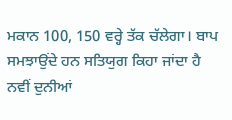ਮਕਾਨ 100, 150 ਵਰ੍ਹੇ ਤੱਕ ਚੱਲੇਗਾ। ਬਾਪ ਸਮਝਾਉਂਦੇ ਹਨ ਸਤਿਯੁਗ ਕਿਹਾ ਜਾਂਦਾ ਹੈ
ਨਵੀਂ ਦੁਨੀਆਂ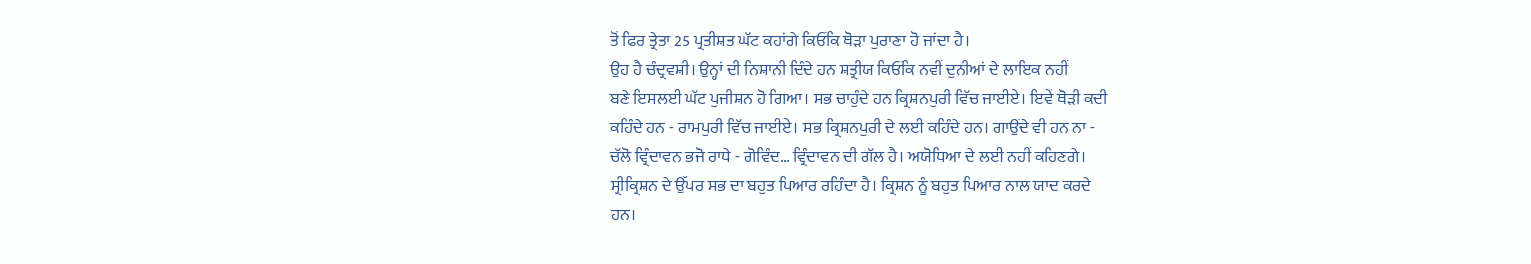ਤੋਂ ਫਿਰ ਤ੍ਰੇਤਾ 25 ਪ੍ਰਤੀਸ਼ਤ ਘੱਟ ਕਹਾਂਗੇ ਕਿਓਂਕਿ ਥੋੜਾ ਪੁਰਾਣਾ ਹੋ ਜਾਂਦਾ ਹੈ।
ਉਹ ਹੈ ਚੰਦ੍ਰਵਸ਼ੀ। ਉਨ੍ਹਾਂ ਦੀ ਨਿਸ਼ਾਨੀ ਦਿੰਦੇ ਹਨ ਸ਼ਤ੍ਰੀਯ ਕਿਓਂਕਿ ਨਵੀਂ ਦੁਨੀਆਂ ਦੇ ਲਾਇਕ ਨਹੀਂ
ਬਣੇ ਇਸਲਈ ਘੱਟ ਪੁਜੀਸ਼ਨ ਹੋ ਗਿਆ। ਸਭ ਚਾਹੁੰਦੇ ਹਨ ਕ੍ਰਿਸ਼ਨਪੁਰੀ ਵਿੱਚ ਜਾਈਏ। ਇਵੇਂ ਥੋੜੀ ਕਦੀ
ਕਹਿੰਦੇ ਹਨ - ਰਾਮਪੁਰੀ ਵਿੱਚ ਜਾਈਏ। ਸਭ ਕ੍ਰਿਸ਼ਨਪੁਰੀ ਦੇ ਲਈ ਕਹਿੰਦੇ ਹਨ। ਗਾਉਂਦੇ ਵੀ ਹਨ ਨਾ -
ਚੱਲੋ ਵ੍ਰਿੰਦਾਵਨ ਭਜੋ ਰਾਧੇ - ਗੋਵਿੰਦ… ਵ੍ਰਿੰਦਾਵਨ ਦੀ ਗੱਲ ਹੈ। ਅਯੋਧਿਆ ਦੇ ਲਈ ਨਹੀਂ ਕਹਿਣਗੇ।
ਸ੍ਰੀਕ੍ਰਿਸ਼ਨ ਦੇ ਉੱਪਰ ਸਭ ਦਾ ਬਹੁਤ ਪਿਆਰ ਰਹਿੰਦਾ ਹੈ। ਕ੍ਰਿਸ਼ਨ ਨੂੰ ਬਹੁਤ ਪਿਆਰ ਨਾਲ ਯਾਦ ਕਰਦੇ
ਹਨ।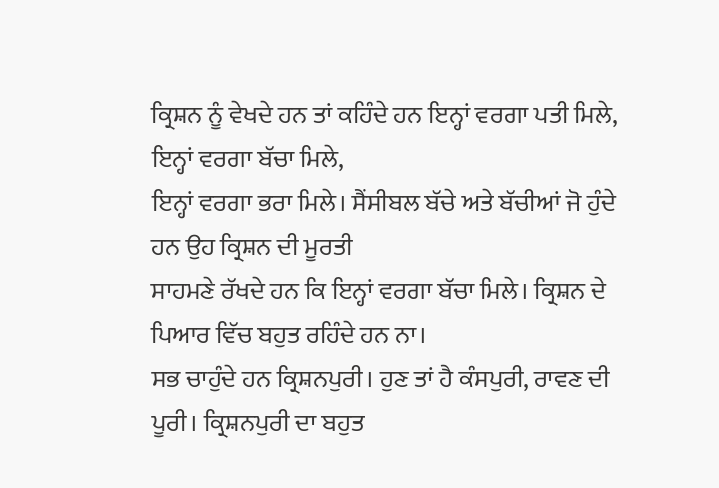ਕ੍ਰਿਸ਼ਨ ਨੂੰ ਵੇਖਦੇ ਹਨ ਤਾਂ ਕਹਿੰਦੇ ਹਨ ਇਨ੍ਹਾਂ ਵਰਗਾ ਪਤੀ ਮਿਲੇ, ਇਨ੍ਹਾਂ ਵਰਗਾ ਬੱਚਾ ਮਿਲੇ,
ਇਨ੍ਹਾਂ ਵਰਗਾ ਭਰਾ ਮਿਲੇ। ਸੈਂਸੀਬਲ ਬੱਚੇ ਅਤੇ ਬੱਚੀਆਂ ਜੋ ਹੁੰਦੇ ਹਨ ਉਹ ਕ੍ਰਿਸ਼ਨ ਦੀ ਮੂਰਤੀ
ਸਾਹਮਣੇ ਰੱਖਦੇ ਹਨ ਕਿ ਇਨ੍ਹਾਂ ਵਰਗਾ ਬੱਚਾ ਮਿਲੇ। ਕ੍ਰਿਸ਼ਨ ਦੇ ਪਿਆਰ ਵਿੱਚ ਬਹੁਤ ਰਹਿੰਦੇ ਹਨ ਨਾ।
ਸਭ ਚਾਹੁੰਦੇ ਹਨ ਕ੍ਰਿਸ਼ਨਪੁਰੀ। ਹੁਣ ਤਾਂ ਹੈ ਕੰਸਪੁਰੀ, ਰਾਵਣ ਦੀ ਪੂਰੀ। ਕ੍ਰਿਸ਼ਨਪੁਰੀ ਦਾ ਬਹੁਤ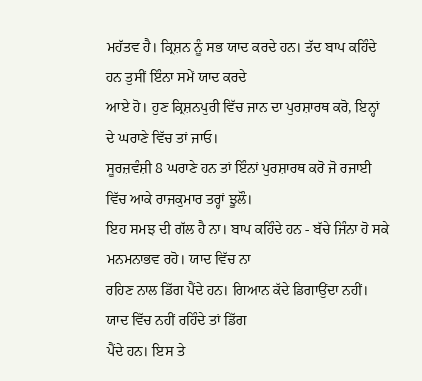ਮਹੱਤਵ ਹੈ। ਕ੍ਰਿਸ਼ਨ ਨੂੰ ਸਭ ਯਾਦ ਕਰਦੇ ਹਨ। ਤੱਦ ਬਾਪ ਕਹਿੰਦੇ ਹਨ ਤੁਸੀਂ ਇੰਨਾ ਸਮੇਂ ਯਾਦ ਕਰਦੇ
ਆਏ ਹੋ। ਹੁਣ ਕ੍ਰਿਸ਼ਨਪੁਰੀ ਵਿੱਚ ਜਾਨ ਦਾ ਪੁਰਸ਼ਾਰਥ ਕਰੋ, ਇਨ੍ਹਾਂ ਦੇ ਘਰਾਣੇ ਵਿੱਚ ਤਾਂ ਜਾਓ।
ਸੂਰਜ਼ਵੰਸ਼ੀ 8 ਘਰਾਣੇ ਹਨ ਤਾਂ ਇੰਨਾਂ ਪੁਰਸ਼ਾਰਥ ਕਰੋ ਜੋ ਰਜਾਈ ਵਿੱਚ ਆਕੇ ਰਾਜਕੁਮਾਰ ਤਰ੍ਹਾਂ ਝੂਲੌ।
ਇਹ ਸਮਝ ਦੀ ਗੱਲ ਹੈ ਨਾ। ਬਾਪ ਕਹਿੰਦੇ ਹਨ - ਬੱਚੇ ਜਿੰਨਾ ਹੋ ਸਕੇ ਮਨਮਨਾਭਵ ਰਹੋ। ਯਾਦ ਵਿੱਚ ਨਾ
ਰਹਿਣ ਨਾਲ ਡਿੱਗ ਪੈਂਦੇ ਹਨ। ਗਿਆਨ ਕੱਦੇ ਡਿਗਾਉਂਦਾ ਨਹੀਂ। ਯਾਦ ਵਿੱਚ ਨਹੀਂ ਰਹਿੰਦੇ ਤਾਂ ਡਿੱਗ
ਪੈਂਦੇ ਹਨ। ਇਸ ਤੇ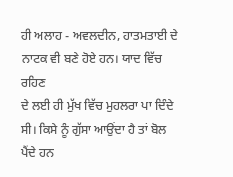ਹੀ ਅਲਾਹ - ਅਵਲਦੀਨ, ਹਾਤਮਤਾਈ ਦੇ ਨਾਟਕ ਵੀ ਬਣੇ ਹੋਏ ਹਨ। ਯਾਦ ਵਿੱਚ ਰਹਿਣ
ਦੇ ਲਈ ਹੀ ਮੁੱਖ ਵਿੱਚ ਮੁਹਲਰਾ ਪਾ ਦਿੰਦੇ ਸੀ। ਕਿਸੇ ਨੂੰ ਗੁੱਸਾ ਆਉਂਦਾ ਹੈ ਤਾਂ ਬੋਲ ਪੈਂਦੇ ਹਨ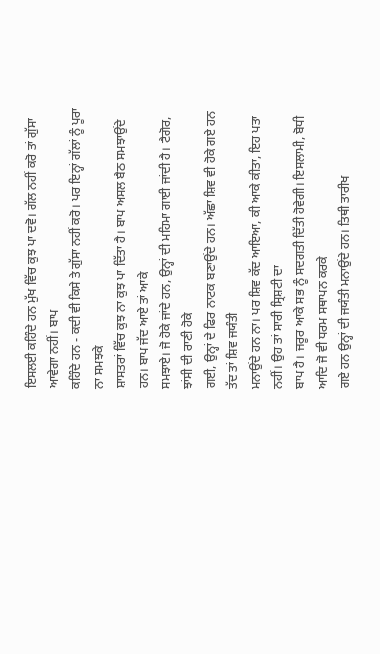ਇਸਲਈ ਕਹਿੰਦੇ ਹਨ ਮੁੱਖ ਵਿੱਚ ਕੁਝ ਪਾ ਦਵੋ। ਗੱਲ ਨਹੀਂ ਕਰੋ ਤਾਂ ਗੁੱਸਾ ਆਵੇਗਾ ਨਹੀਂ। ਬਾਪ
ਕਹਿੰਦੇ ਹਨ - ਕਦੀ ਵੀ ਕਿਸੇ ਤੇ ਗੁੱਸਾ ਨਹੀਂ ਕਰੋ। ਪਰ ਇਨ੍ਹਾਂ ਗੱਲਾਂ ਨੂੰ ਪੂਰਾ ਨਾ ਸਮਝਕੇ
ਸ਼ਾਸਤਰਾਂ ਵਿੱਚ ਕੁਝ ਨਾ ਕੁਝ ਪਾ ਦਿੱਤਾ ਹੈ। ਬਾਪ ਅਸਲ ਬੈਠ ਸਮਝਾਉਂਦੇ ਹਨ। ਬਾਪ ਜੱਦ ਆਏ ਤਾਂ ਆਕੇ
ਸਮਝਾਏ। ਜੋ ਹੋਕੇ ਜਾਂਦੇ ਹਨ, ਉਨ੍ਹਾਂ ਦੀ ਮਹਿਮਾ ਗਾਈ ਜਾਂਦੀ ਹੈ। ਟੈਗੋਰ, ਝਾਂਸੀ ਦੀ ਰਾਣੀ ਹੋਕੇ
ਗਈ, ਉਨ੍ਹਾਂ ਦੇ ਫਿਰ ਨਾਟਕ ਬਣਾਉਂਦੇ ਹਨ। ਅੱਛਾ ਸ਼ਿਵ ਵੀ ਹੋਕੇ ਗਏ ਹਨ ਤੱਦ ਤਾਂ ਸ਼ਿਵ ਜਯੰਤੀ
ਮਨਾਉਂਦੇ ਹਨ ਨਾ। ਪਰ ਸ਼ਿਵ ਕੱਦ ਆਇਆ, ਕੀ ਆਕੇ ਕੀਤਾ, ਇਹ ਪਤਾ ਨਹੀਂ। ਉਹ ਤਾਂ ਸਾਰੀ ਸ੍ਰਿਸ਼ਟੀ ਦਾ
ਬਾਪ ਹੈ। ਜਰੂਰ ਆਕੇ ਸਭ ਨੂੰ ਸਦਗਤੀ ਦਿੱਤੀ ਹੋਵੇਗੀ। ਇਸਲਾਮੀ, ਬੋਧੀ ਆਦਿ ਜੋ ਵੀ ਧਰਮ ਸਥਾਪਨ ਕਰਕੇ
ਗਏ ਹਨ ਉਨ੍ਹਾਂ ਦੀ ਜਯੰਤੀ ਮਨਾਉਂਦੇ ਹਨ। ਤਿਥੀ ਤਾਰੀਖ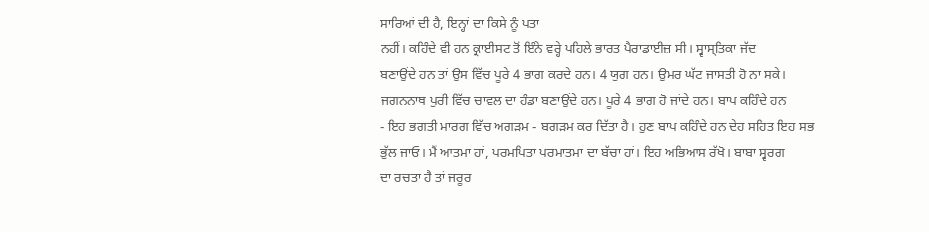ਸਾਰਿਆਂ ਦੀ ਹੈ, ਇਨ੍ਹਾਂ ਦਾ ਕਿਸੇ ਨੂੰ ਪਤਾ
ਨਹੀਂ। ਕਹਿੰਦੇ ਵੀ ਹਨ ਕ੍ਰਾਈਸਟ ਤੋਂ ਇੰਨੇ ਵਰ੍ਹੇ ਪਹਿਲੇ ਭਾਰਤ ਪੈਰਾਡਾਈਜ਼ ਸੀ। ਸ੍ਵਾਸ੍ਤਿਕਾ ਜੱਦ
ਬਣਾਉਂਦੇ ਹਨ ਤਾਂ ਉਸ ਵਿੱਚ ਪੂਰੇ 4 ਭਾਗ ਕਰਦੇ ਹਨ। 4 ਯੁਗ ਹਨ। ਉਮਰ ਘੱਟ ਜਾਸਤੀ ਹੋ ਨਾ ਸਕੇ।
ਜਗਨਨਾਥ ਪੁਰੀ ਵਿੱਚ ਚਾਵਲ ਦਾ ਹੰਡਾ ਬਣਾਉਂਦੇ ਹਨ। ਪੂਰੇ 4 ਭਾਗ ਹੋ ਜਾਂਦੇ ਹਨ। ਬਾਪ ਕਹਿੰਦੇ ਹਨ
- ਇਹ ਭਗਤੀ ਮਾਰਗ ਵਿੱਚ ਅਗੜਮ - ਬਗੜਮ ਕਰ ਦਿੱਤਾ ਹੈ। ਹੁਣ ਬਾਪ ਕਹਿੰਦੇ ਹਨ ਦੇਹ ਸਹਿਤ ਇਹ ਸਭ
ਭੁੱਲ ਜਾਓ। ਮੈਂ ਆਤਮਾ ਹਾਂ, ਪਰਮਪਿਤਾ ਪਰਮਾਤਮਾ ਦਾ ਬੱਚਾ ਹਾਂ। ਇਹ ਅਭਿਆਸ ਰੱਖੋ। ਬਾਬਾ ਸ੍ਵਰਗ
ਦਾ ਰਚਤਾ ਹੈ ਤਾਂ ਜਰੂਰ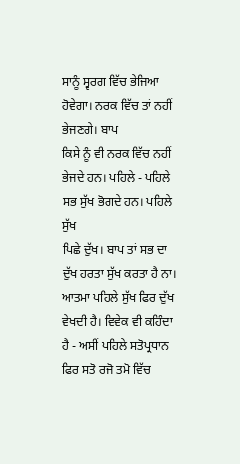ਸਾਨੂੰ ਸ੍ਵਰਗ ਵਿੱਚ ਭੇਜਿਆ ਹੋਵੇਗਾ। ਨਰਕ ਵਿੱਚ ਤਾਂ ਨਹੀਂ ਭੇਜਣਗੇ। ਬਾਪ
ਕਿਸੇ ਨੂੰ ਵੀ ਨਰਕ ਵਿੱਚ ਨਹੀਂ ਭੇਜਦੇ ਹਨ। ਪਹਿਲੇ - ਪਹਿਲੇ ਸਭ ਸੁੱਖ ਭੋਗਦੇ ਹਨ। ਪਹਿਲੇ ਸੁੱਖ
ਪਿਛੇ ਦੁੱਖ। ਬਾਪ ਤਾਂ ਸਭ ਦਾ ਦੁੱਖ ਹਰਤਾ ਸੁੱਖ ਕਰਤਾ ਹੈ ਨਾ। ਆਤਮਾ ਪਹਿਲੇ ਸੁੱਖ ਫਿਰ ਦੁੱਖ
ਵੇਖਦੀ ਹੈ। ਵਿਵੇਕ ਵੀ ਕਹਿੰਦਾ ਹੈ - ਅਸੀਂ ਪਹਿਲੇ ਸਤੋਪ੍ਰਧਾਨ ਫਿਰ ਸਤੋ ਰਜੋ ਤਮੋ ਵਿੱਚ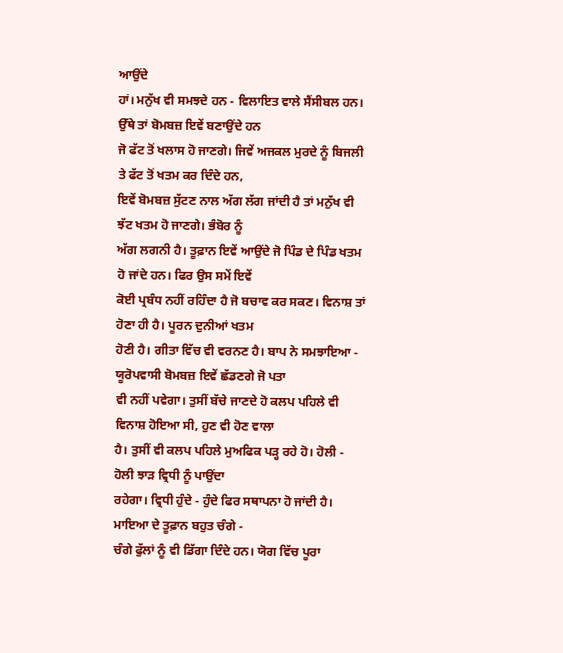ਆਉਂਦੇ
ਹਾਂ। ਮਨੁੱਖ ਵੀ ਸਮਝਦੇ ਹਨ - ਵਿਲਾਇਤ ਵਾਲੇ ਸੈਂਸੀਬਲ ਹਨ। ਉੱਥੇ ਤਾਂ ਬੋਮਬਜ਼ ਇਵੇਂ ਬਣਾਉਂਦੇ ਹਨ
ਜੋ ਫੱਟ ਤੋਂ ਖਲਾਸ ਹੋ ਜਾਣਗੇ। ਜਿਵੇਂ ਅਜਕਲ ਮੁਰਦੇ ਨੂੰ ਬਿਜਲੀ ਤੇ ਫੱਟ ਤੋਂ ਖਤਮ ਕਰ ਦਿੰਦੇ ਹਨ,
ਇਵੇਂ ਬੋਮਬਜ਼ ਸੁੱਟਣ ਨਾਲ ਅੱਗ ਲੱਗ ਜਾਂਦੀ ਹੈ ਤਾਂ ਮਨੁੱਖ ਵੀ ਝੱਟ ਖਤਮ ਹੋ ਜਾਣਗੇ। ਭੰਬੋਰ ਨੂੰ
ਅੱਗ ਲਗਨੀ ਹੈ। ਤੂਫ਼ਾਨ ਇਵੇਂ ਆਉਂਦੇ ਜੋ ਪਿੰਡ ਦੇ ਪਿੰਡ ਖਤਮ ਹੋ ਜਾਂਦੇ ਹਨ। ਫਿਰ ਉਸ ਸਮੇਂ ਇਵੇਂ
ਕੋਈ ਪ੍ਰਬੰਧ ਨਹੀਂ ਰਹਿੰਦਾ ਹੈ ਜੋ ਬਚਾਵ ਕਰ ਸਕਣ। ਵਿਨਾਸ਼ ਤਾਂ ਹੋਣਾ ਹੀ ਹੈ। ਪੂਰਨ ਦੁਨੀਆਂ ਖਤਮ
ਹੋਣੀ ਹੈ। ਗੀਤਾ ਵਿੱਚ ਵੀ ਵਰਨਣ ਹੈ। ਬਾਪ ਨੇ ਸਮਝਾਇਆ - ਯੂਰੋਪਵਾਸੀ ਬੋਮਬਜ਼ ਇਵੇਂ ਛੱਡਣਗੇ ਜੋ ਪਤਾ
ਵੀ ਨਹੀਂ ਪਵੇਗਾ। ਤੁਸੀਂ ਬੱਚੇ ਜਾਣਦੇ ਹੋ ਕਲਪ ਪਹਿਲੇ ਵੀ ਵਿਨਾਸ਼ ਹੋਇਆ ਸੀ, ਹੁਣ ਵੀ ਹੋਣ ਵਾਲਾ
ਹੈ। ਤੁਸੀਂ ਵੀ ਕਲਪ ਪਹਿਲੇ ਮੁਅਫਿਕ ਪੜ੍ਹ ਰਹੇ ਹੋ। ਹੋਲੀ - ਹੋਲੀ ਝਾੜ ਵ੍ਰਿਧੀ ਨੂੰ ਪਾਉਂਦਾ
ਰਹੇਗਾ। ਵ੍ਰਿਧੀ ਹੁੰਦੇ - ਹੁੰਦੇ ਫਿਰ ਸਥਾਪਨਾ ਹੋ ਜਾਂਦੀ ਹੈ। ਮਾਇਆ ਦੇ ਤੂਫ਼ਾਨ ਬਹੁਤ ਚੰਗੇ -
ਚੰਗੇ ਫੁੱਲਾਂ ਨੂੰ ਵੀ ਡਿੱਗਾ ਦਿੰਦੇ ਹਨ। ਯੋਗ ਵਿੱਚ ਪੂਰਾ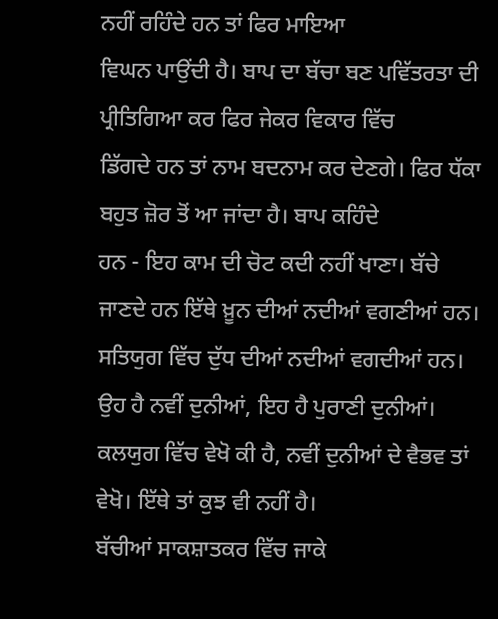ਨਹੀਂ ਰਹਿੰਦੇ ਹਨ ਤਾਂ ਫਿਰ ਮਾਇਆ
ਵਿਘਨ ਪਾਉਂਦੀ ਹੈ। ਬਾਪ ਦਾ ਬੱਚਾ ਬਣ ਪਵਿੱਤਰਤਾ ਦੀ ਪ੍ਰੀਤਿਗਿਆ ਕਰ ਫਿਰ ਜੇਕਰ ਵਿਕਾਰ ਵਿੱਚ
ਡਿੱਗਦੇ ਹਨ ਤਾਂ ਨਾਮ ਬਦਨਾਮ ਕਰ ਦੇਣਗੇ। ਫਿਰ ਧੱਕਾ ਬਹੁਤ ਜ਼ੋਰ ਤੋਂ ਆ ਜਾਂਦਾ ਹੈ। ਬਾਪ ਕਹਿੰਦੇ
ਹਨ - ਇਹ ਕਾਮ ਦੀ ਚੋਟ ਕਦੀ ਨਹੀਂ ਖਾਣਾ। ਬੱਚੇ ਜਾਣਦੇ ਹਨ ਇੱਥੇ ਖ਼ੂਨ ਦੀਆਂ ਨਦੀਆਂ ਵਗਣੀਆਂ ਹਨ।
ਸਤਿਯੁਗ ਵਿੱਚ ਦੁੱਧ ਦੀਆਂ ਨਦੀਆਂ ਵਗਦੀਆਂ ਹਨ। ਉਹ ਹੈ ਨਵੀਂ ਦੁਨੀਆਂ, ਇਹ ਹੈ ਪੁਰਾਣੀ ਦੁਨੀਆਂ।
ਕਲਯੁਗ ਵਿੱਚ ਵੇਖੋ ਕੀ ਹੈ, ਨਵੀਂ ਦੁਨੀਆਂ ਦੇ ਵੈਭਵ ਤਾਂ ਵੇਖੋ। ਇੱਥੇ ਤਾਂ ਕੁਝ ਵੀ ਨਹੀਂ ਹੈ।
ਬੱਚੀਆਂ ਸਾਕਸ਼ਾਤਕਰ ਵਿੱਚ ਜਾਕੇ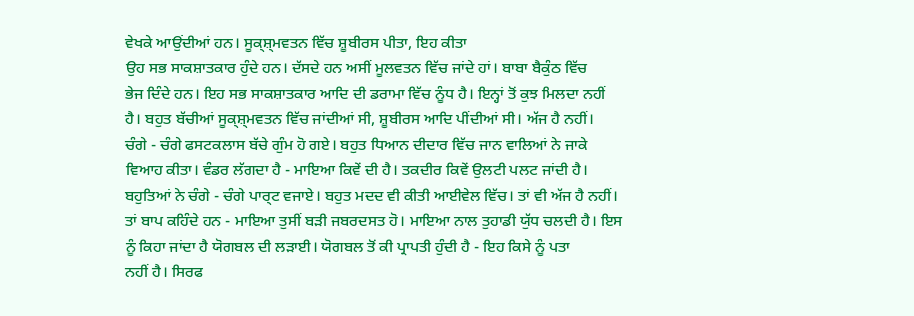ਵੇਖਕੇ ਆਉਂਦੀਆਂ ਹਨ। ਸੂਕ੍ਸ਼੍ਮਵਤਨ ਵਿੱਚ ਸ਼ੂਬੀਰਸ ਪੀਤਾ, ਇਹ ਕੀਤਾ
ਉਹ ਸਭ ਸਾਕਸ਼ਾਤਕਾਰ ਹੁੰਦੇ ਹਨ। ਦੱਸਦੇ ਹਨ ਅਸੀਂ ਮੂਲਵਤਨ ਵਿੱਚ ਜਾਂਦੇ ਹਾਂ। ਬਾਬਾ ਬੈਕੁੰਠ ਵਿੱਚ
ਭੇਜ ਦਿੰਦੇ ਹਨ। ਇਹ ਸਭ ਸਾਕਸ਼ਾਤਕਾਰ ਆਦਿ ਦੀ ਡਰਾਮਾ ਵਿੱਚ ਨੂੰਧ ਹੈ। ਇਨ੍ਹਾਂ ਤੋਂ ਕੁਝ ਮਿਲਦਾ ਨਹੀਂ
ਹੈ। ਬਹੁਤ ਬੱਚੀਆਂ ਸੂਕ੍ਸ਼੍ਮਵਤਨ ਵਿੱਚ ਜਾਂਦੀਆਂ ਸੀ, ਸ਼ੂਬੀਰਸ ਆਦਿ ਪੀਂਦੀਆਂ ਸੀ। ਅੱਜ ਹੈ ਨਹੀਂ।
ਚੰਗੇ - ਚੰਗੇ ਫਸਟਕਲਾਸ ਬੱਚੇ ਗੁੰਮ ਹੋ ਗਏ। ਬਹੁਤ ਧਿਆਨ ਦੀਦਾਰ ਵਿੱਚ ਜਾਨ ਵਾਲਿਆਂ ਨੇ ਜਾਕੇ
ਵਿਆਹ ਕੀਤਾ। ਵੰਡਰ ਲੱਗਦਾ ਹੈ - ਮਾਇਆ ਕਿਵੇਂ ਦੀ ਹੈ। ਤਕਦੀਰ ਕਿਵੇਂ ਉਲਟੀ ਪਲਟ ਜਾਂਦੀ ਹੈ।
ਬਹੁਤਿਆਂ ਨੇ ਚੰਗੇ - ਚੰਗੇ ਪਾਰ੍ਟ ਵਜਾਏ। ਬਹੁਤ ਮਦਦ ਵੀ ਕੀਤੀ ਆਈਵੇਲ ਵਿੱਚ। ਤਾਂ ਵੀ ਅੱਜ ਹੈ ਨਹੀਂ।
ਤਾਂ ਬਾਪ ਕਹਿੰਦੇ ਹਨ - ਮਾਇਆ ਤੁਸੀਂ ਬੜੀ ਜਬਰਦਸਤ ਹੋ। ਮਾਇਆ ਨਾਲ ਤੁਹਾਡੀ ਯੁੱਧ ਚਲਦੀ ਹੈ। ਇਸ
ਨੂੰ ਕਿਹਾ ਜਾਂਦਾ ਹੈ ਯੋਗਬਲ ਦੀ ਲੜਾਈ। ਯੋਗਬਲ ਤੋਂ ਕੀ ਪ੍ਰਾਪਤੀ ਹੁੰਦੀ ਹੈ - ਇਹ ਕਿਸੇ ਨੂੰ ਪਤਾ
ਨਹੀਂ ਹੈ। ਸਿਰਫ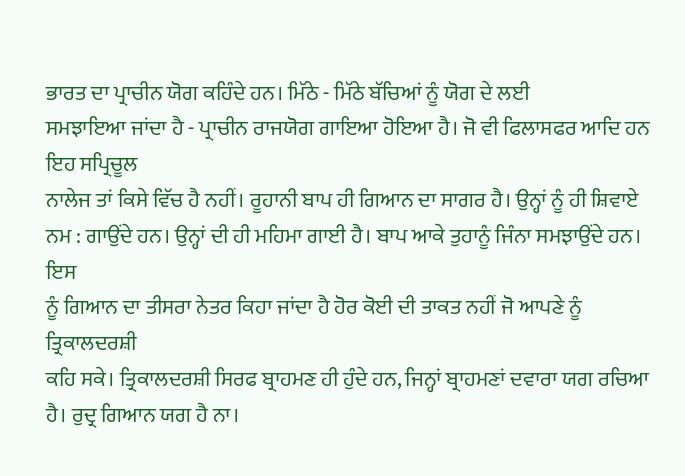ਭਾਰਤ ਦਾ ਪ੍ਰਾਚੀਨ ਯੋਗ ਕਹਿੰਦੇ ਹਨ। ਮਿੱਠੇ - ਮਿੱਠੇ ਬੱਚਿਆਂ ਨੂੰ ਯੋਗ ਦੇ ਲਈ
ਸਮਝਾਇਆ ਜਾਂਦਾ ਹੈ - ਪ੍ਰਾਚੀਨ ਰਾਜਯੋਗ ਗਾਇਆ ਹੋਇਆ ਹੈ। ਜੋ ਵੀ ਫਿਲਾਸਫਰ ਆਦਿ ਹਨ ਇਹ ਸਪ੍ਰਿਚੂਲ
ਨਾਲੇਜ ਤਾਂ ਕਿਸੇ ਵਿੱਚ ਹੈ ਨਹੀਂ। ਰੂਹਾਨੀ ਬਾਪ ਹੀ ਗਿਆਨ ਦਾ ਸਾਗਰ ਹੈ। ਉਨ੍ਹਾਂ ਨੂੰ ਹੀ ਸ਼ਿਵਾਏ
ਨਮ : ਗਾਉਂਦੇ ਹਨ। ਉਨ੍ਹਾਂ ਦੀ ਹੀ ਮਹਿਮਾ ਗਾਈ ਹੈ। ਬਾਪ ਆਕੇ ਤੁਹਾਨੂੰ ਜਿੰਨਾ ਸਮਝਾਉਂਦੇ ਹਨ। ਇਸ
ਨੂੰ ਗਿਆਨ ਦਾ ਤੀਸਰਾ ਨੇਤਰ ਕਿਹਾ ਜਾਂਦਾ ਹੈ ਹੋਰ ਕੋਈ ਦੀ ਤਾਕਤ ਨਹੀਂ ਜੋ ਆਪਣੇ ਨੂੰ ਤ੍ਰਿਕਾਲਦਰਸ਼ੀ
ਕਹਿ ਸਕੇ। ਤ੍ਰਿਕਾਲਦਰਸ਼ੀ ਸਿਰਫ ਬ੍ਰਾਹਮਣ ਹੀ ਹੁੰਦੇ ਹਨ, ਜਿਨ੍ਹਾਂ ਬ੍ਰਾਹਮਣਾਂ ਦਵਾਰਾ ਯਗ ਰਚਿਆ
ਹੈ। ਰੁਦ੍ਰ ਗਿਆਨ ਯਗ ਹੈ ਨਾ।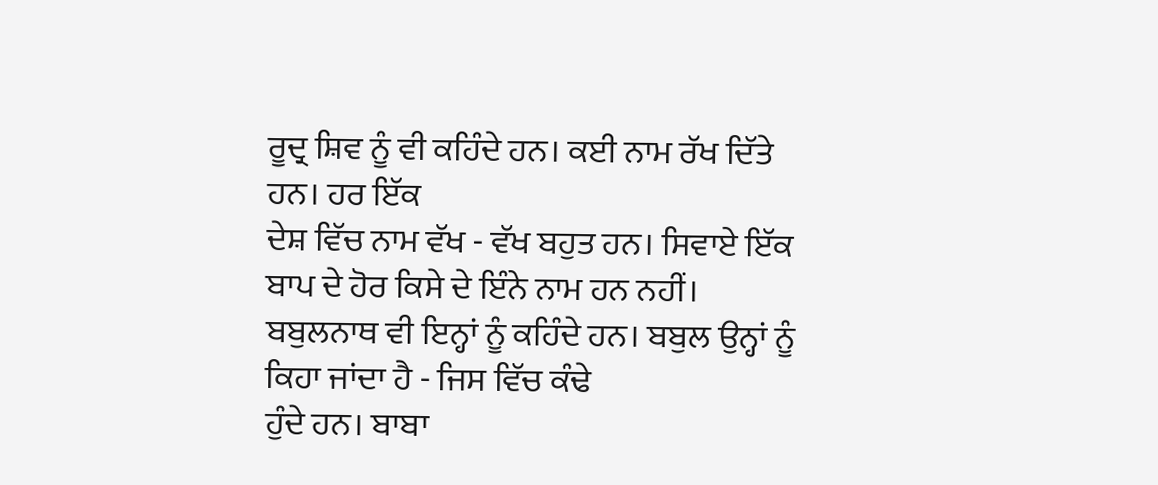ਰੂਦ੍ਰ ਸ਼ਿਵ ਨੂੰ ਵੀ ਕਹਿੰਦੇ ਹਨ। ਕਈ ਨਾਮ ਰੱਖ ਦਿੱਤੇ ਹਨ। ਹਰ ਇੱਕ
ਦੇਸ਼ ਵਿੱਚ ਨਾਮ ਵੱਖ - ਵੱਖ ਬਹੁਤ ਹਨ। ਸਿਵਾਏ ਇੱਕ ਬਾਪ ਦੇ ਹੋਰ ਕਿਸੇ ਦੇ ਇੰਨੇ ਨਾਮ ਹਨ ਨਹੀਂ।
ਬਬੁਲਨਾਥ ਵੀ ਇਨ੍ਹਾਂ ਨੂੰ ਕਹਿੰਦੇ ਹਨ। ਬਬੁਲ ਉਨ੍ਹਾਂ ਨੂੰ ਕਿਹਾ ਜਾਂਦਾ ਹੈ - ਜਿਸ ਵਿੱਚ ਕੰਢੇ
ਹੁੰਦੇ ਹਨ। ਬਾਬਾ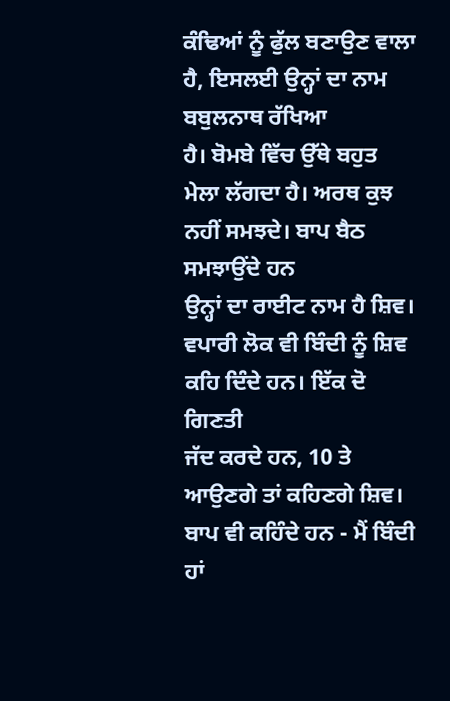ਕੰਢਿਆਂ ਨੂੰ ਫੁੱਲ ਬਣਾਉਣ ਵਾਲਾ ਹੈ, ਇਸਲਈ ਉਨ੍ਹਾਂ ਦਾ ਨਾਮ ਬਬੁਲਨਾਥ ਰੱਖਿਆ
ਹੈ। ਬੋਮਬੇ ਵਿੱਚ ਉੱਥੇ ਬਹੁਤ ਮੇਲਾ ਲੱਗਦਾ ਹੈ। ਅਰਥ ਕੁਝ ਨਹੀਂ ਸਮਝਦੇ। ਬਾਪ ਬੈਠ ਸਮਝਾਉਂਦੇ ਹਨ
ਉਨ੍ਹਾਂ ਦਾ ਰਾਈਟ ਨਾਮ ਹੈ ਸ਼ਿਵ। ਵਪਾਰੀ ਲੋਕ ਵੀ ਬਿੰਦੀ ਨੂੰ ਸ਼ਿਵ ਕਹਿ ਦਿੰਦੇ ਹਨ। ਇੱਕ ਦੋ ਗਿਣਤੀ
ਜੱਦ ਕਰਦੇ ਹਨ, 10 ਤੇ ਆਉਣਗੇ ਤਾਂ ਕਹਿਣਗੇ ਸ਼ਿਵ। ਬਾਪ ਵੀ ਕਹਿੰਦੇ ਹਨ - ਮੈਂ ਬਿੰਦੀ ਹਾਂ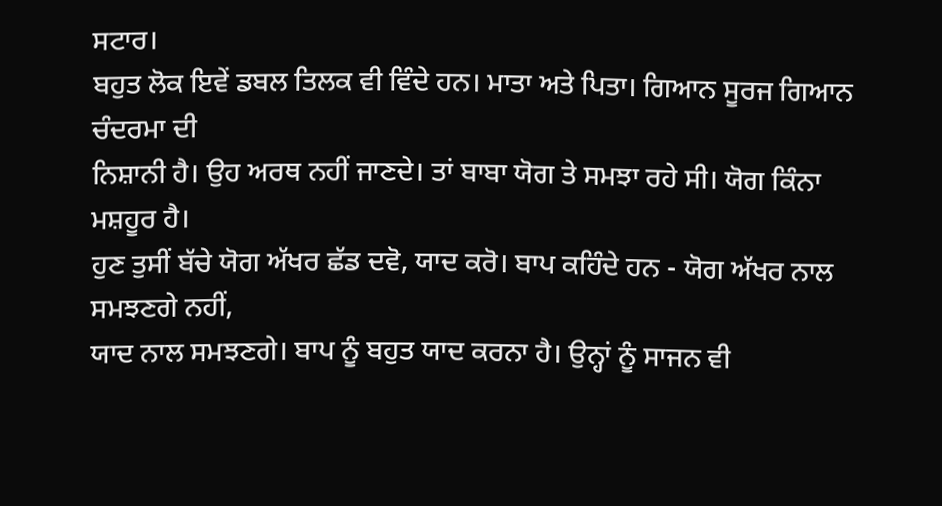ਸਟਾਰ।
ਬਹੁਤ ਲੋਕ ਇਵੇਂ ਡਬਲ ਤਿਲਕ ਵੀ ਵਿੰਦੇ ਹਨ। ਮਾਤਾ ਅਤੇ ਪਿਤਾ। ਗਿਆਨ ਸੂਰਜ ਗਿਆਨ ਚੰਦਰਮਾ ਦੀ
ਨਿਸ਼ਾਨੀ ਹੈ। ਉਹ ਅਰਥ ਨਹੀਂ ਜਾਣਦੇ। ਤਾਂ ਬਾਬਾ ਯੋਗ ਤੇ ਸਮਝਾ ਰਹੇ ਸੀ। ਯੋਗ ਕਿੰਨਾ ਮਸ਼ਹੂਰ ਹੈ।
ਹੁਣ ਤੁਸੀਂ ਬੱਚੇ ਯੋਗ ਅੱਖਰ ਛੱਡ ਦਵੋ, ਯਾਦ ਕਰੋ। ਬਾਪ ਕਹਿੰਦੇ ਹਨ - ਯੋਗ ਅੱਖਰ ਨਾਲ ਸਮਝਣਗੇ ਨਹੀਂ,
ਯਾਦ ਨਾਲ ਸਮਝਣਗੇ। ਬਾਪ ਨੂੰ ਬਹੁਤ ਯਾਦ ਕਰਨਾ ਹੈ। ਉਨ੍ਹਾਂ ਨੂੰ ਸਾਜਨ ਵੀ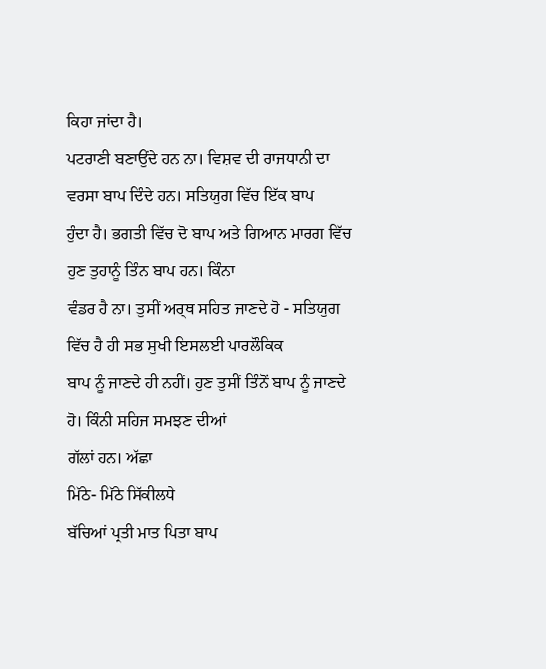ਕਿਹਾ ਜਾਂਦਾ ਹੈ।
ਪਟਰਾਣੀ ਬਣਾਉਂਦੇ ਹਨ ਨਾ। ਵਿਸ਼ਵ ਦੀ ਰਾਜਧਾਨੀ ਦਾ ਵਰਸਾ ਬਾਪ ਦਿੰਦੇ ਹਨ। ਸਤਿਯੁਗ ਵਿੱਚ ਇੱਕ ਬਾਪ
ਹੁੰਦਾ ਹੈ। ਭਗਤੀ ਵਿੱਚ ਦੋ ਬਾਪ ਅਤੇ ਗਿਆਨ ਮਾਰਗ ਵਿੱਚ ਹੁਣ ਤੁਹਾਨੂੰ ਤਿੰਨ ਬਾਪ ਹਨ। ਕਿੰਨਾ
ਵੰਡਰ ਹੈ ਨਾ। ਤੁਸੀਂ ਅਰ੍ਥ ਸਹਿਤ ਜਾਣਦੇ ਹੋ - ਸਤਿਯੁਗ ਵਿੱਚ ਹੈ ਹੀ ਸਭ ਸੁਖੀ ਇਸਲਈ ਪਾਰਲੌਕਿਕ
ਬਾਪ ਨੂੰ ਜਾਣਦੇ ਹੀ ਨਹੀਂ। ਹੁਣ ਤੁਸੀਂ ਤਿੰਨੋਂ ਬਾਪ ਨੂੰ ਜਾਣਦੇ ਹੋ। ਕਿੰਨੀ ਸਹਿਜ ਸਮਝਣ ਦੀਆਂ
ਗੱਲਾਂ ਹਨ। ਅੱਛਾ
ਮਿੱਠੇ- ਮਿੱਠੇ ਸਿੱਕੀਲਧੇ
ਬੱਚਿਆਂ ਪ੍ਰਤੀ ਮਾਤ ਪਿਤਾ ਬਾਪ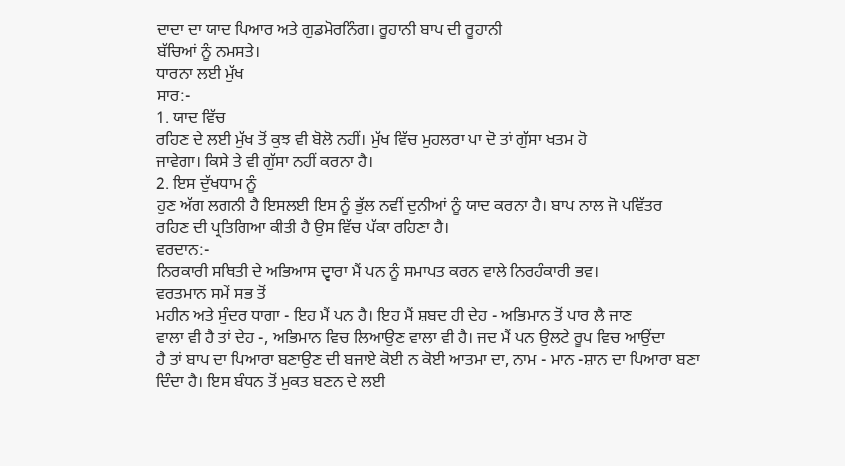ਦਾਦਾ ਦਾ ਯਾਦ ਪਿਆਰ ਅਤੇ ਗੁਡਮੋਰਨਿੰਗ। ਰੂਹਾਨੀ ਬਾਪ ਦੀ ਰੂਹਾਨੀ
ਬੱਚਿਆਂ ਨੂੰ ਨਮਸਤੇ।
ਧਾਰਨਾ ਲਈ ਮੁੱਖ
ਸਾਰ:-
1. ਯਾਦ ਵਿੱਚ
ਰਹਿਣ ਦੇ ਲਈ ਮੁੱਖ ਤੋਂ ਕੁਝ ਵੀ ਬੋਲੋ ਨਹੀਂ। ਮੁੱਖ ਵਿੱਚ ਮੁਹਲਰਾ ਪਾ ਦੋ ਤਾਂ ਗੁੱਸਾ ਖਤਮ ਹੋ
ਜਾਵੇਗਾ। ਕਿਸੇ ਤੇ ਵੀ ਗੁੱਸਾ ਨਹੀਂ ਕਰਨਾ ਹੈ।
2. ਇਸ ਦੁੱਖਧਾਮ ਨੂੰ
ਹੁਣ ਅੱਗ ਲਗਨੀ ਹੈ ਇਸਲਈ ਇਸ ਨੂੰ ਭੁੱਲ ਨਵੀਂ ਦੁਨੀਆਂ ਨੂੰ ਯਾਦ ਕਰਨਾ ਹੈ। ਬਾਪ ਨਾਲ ਜੋ ਪਵਿੱਤਰ
ਰਹਿਣ ਦੀ ਪ੍ਰਤਿਗਿਆ ਕੀਤੀ ਹੈ ਉਸ ਵਿੱਚ ਪੱਕਾ ਰਹਿਣਾ ਹੈ।
ਵਰਦਾਨ:-
ਨਿਰਕਾਰੀ ਸਥਿਤੀ ਦੇ ਅਭਿਆਸ ਦ੍ਵਾਰਾ ਮੈਂ ਪਨ ਨੂੰ ਸਮਾਪਤ ਕਰਨ ਵਾਲੇ ਨਿਰਹੰਕਾਰੀ ਭਵ।
ਵਰਤਮਾਨ ਸਮੇਂ ਸਭ ਤੋਂ
ਮਹੀਨ ਅਤੇ ਸੁੰਦਰ ਧਾਗਾ - ਇਹ ਮੈਂ ਪਨ ਹੈ। ਇਹ ਮੈਂ ਸ਼ਬਦ ਹੀ ਦੇਹ - ਅਭਿਮਾਨ ਤੋਂ ਪਾਰ ਲੈ ਜਾਣ
ਵਾਲਾ ਵੀ ਹੈ ਤਾਂ ਦੇਹ -, ਅਭਿਮਾਨ ਵਿਚ ਲਿਆਉਣ ਵਾਲਾ ਵੀ ਹੈ। ਜਦ ਮੈਂ ਪਨ ਉਲਟੇ ਰੂਪ ਵਿਚ ਆਉਂਦਾ
ਹੈ ਤਾਂ ਬਾਪ ਦਾ ਪਿਆਰਾ ਬਣਾਉਣ ਦੀ ਬਜਾਏ ਕੋਈ ਨ ਕੋਈ ਆਤਮਾ ਦਾ, ਨਾਮ - ਮਾਨ -ਸ਼ਾਨ ਦਾ ਪਿਆਰਾ ਬਣਾ
ਦਿੰਦਾ ਹੈ। ਇਸ ਬੰਧਨ ਤੋਂ ਮੁਕਤ ਬਣਨ ਦੇ ਲਈ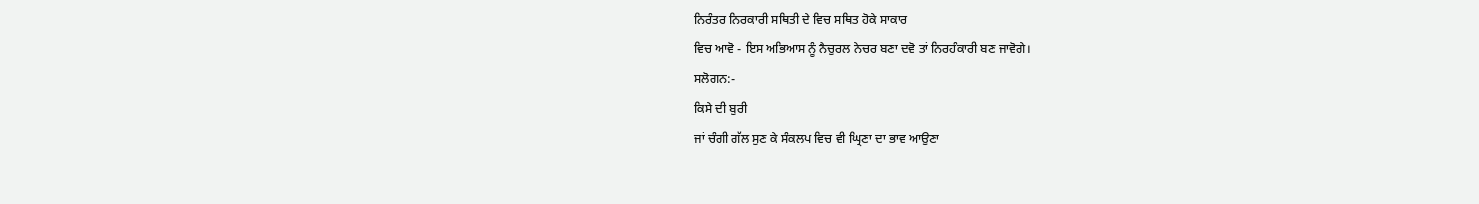ਨਿਰੰਤਰ ਨਿਰਕਾਰੀ ਸਥਿਤੀ ਦੇ ਵਿਚ ਸਥਿਤ ਹੋਕੇ ਸਾਕਾਰ
ਵਿਚ ਆਵੋ - ਇਸ ਅਭਿਆਸ ਨੂੰ ਨੈਚੁਰਲ ਨੇਚਰ ਬਣਾ ਦਵੋ ਤਾਂ ਨਿਰਹੰਕਾਰੀ ਬਣ ਜਾਵੋਗੇ।
ਸਲੋਗਨ:-
ਕਿਸੇ ਦੀ ਬੁਰੀ
ਜਾਂ ਚੰਗੀ ਗੱਲ ਸੁਣ ਕੇ ਸੰਕਲਪ ਵਿਚ ਵੀ ਘ੍ਰਿਣਾ ਦਾ ਭਾਵ ਆਉਣਾ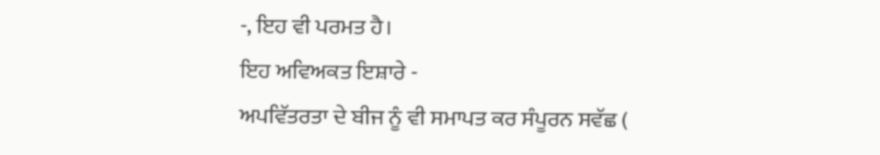-, ਇਹ ਵੀ ਪਰਮਤ ਹੈ।
ਇਹ ਅਵਿਅਕਤ ਇਸ਼ਾਰੇ -
ਅਪਵਿੱਤਰਤਾ ਦੇ ਬੀਜ ਨੂੰ ਵੀ ਸਮਾਪਤ ਕਰ ਸੰਪੂਰਨ ਸਵੱਛ (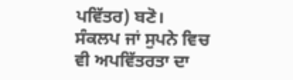ਪਵਿੱਤਰ) ਬਣੋ।
ਸੰਕਲਪ ਜਾਂ ਸੁਪਨੇ ਵਿਚ
ਵੀ ਅਪਵਿੱਤਰਤਾ ਦਾ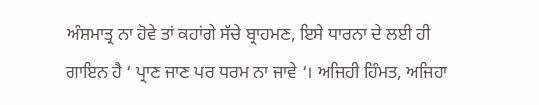ਅੰਸ਼ਮਾਤ੍ਰ ਨਾ ਹੋਵੇ ਤਾਂ ਕਹਾਂਗੇ ਸੱਚੇ ਬ੍ਰਾਹਮਣ, ਇਸੇ ਧਾਰਨਾ ਦੇ ਲਈ ਹੀ
ਗਾਇਨ ਹੈ ‘ ਪ੍ਰਾਣ ਜਾਣ ਪਰ ਧਰਮ ਨਾ ਜਾਵੇ ‘। ਅਜਿਹੀ ਹਿੰਮਤ, ਅਜਿਹਾ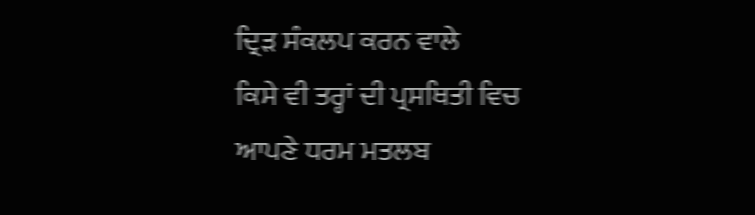ਦ੍ਰਿੜ ਸੰਕਲਪ ਕਰਨ ਵਾਲੇ
ਕਿਸੇ ਵੀ ਤਰ੍ਹਾਂ ਦੀ ਪ੍ਰਸਥਿਤੀ ਵਿਚ ਆਪਣੇ ਧਰਮ ਮਤਲਬ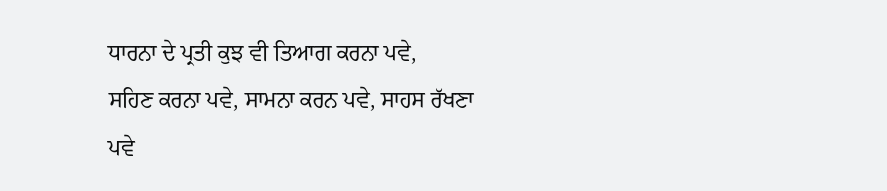ਧਾਰਨਾ ਦੇ ਪ੍ਰਤੀ ਕੁਝ ਵੀ ਤਿਆਗ ਕਰਨਾ ਪਵੇ,
ਸਹਿਣ ਕਰਨਾ ਪਵੇ, ਸਾਮਨਾ ਕਰਨ ਪਵੇ, ਸਾਹਸ ਰੱਖਣਾ ਪਵੇ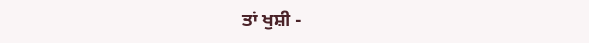ਤਾਂ ਖੁਸ਼ੀ -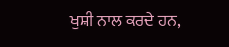ਖੁਸ਼ੀ ਨਾਲ ਕਰਦੇ ਹਨ,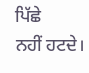ਪਿੱਛੇ
ਨਹੀਂ ਹਟਦੇ।